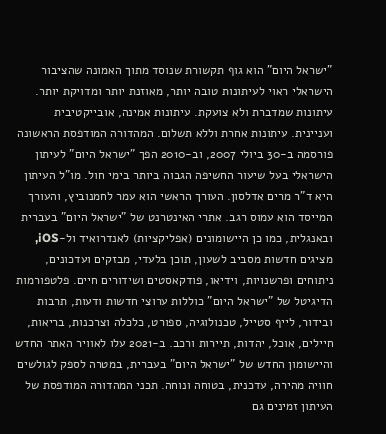"ישראל היום" הוא גוף תקשורת שנוסד מתוך האמונה שהציבור הישראלי ראוי לעיתונות טובה יותר, מאוזנת יותר ומדויקת יותר. עיתונות שמדברת ולא צועקת. עיתונות אמינה, אובייקטיבית ועניינית. עיתונות אחרת וללא תשלום. המהדורה המודפסת הראשונה פורסמה ב-30 ביולי 2007, וב-2010 הפך "ישראל היום" לעיתון הישראלי בעל שיעור החשיפה הגבוה ביותר בימי חול. מו"ל העיתון היא ד"ר מרים אדלסון. העורך הראשי הוא עמר לחמנוביץ, והעורך המייסד הוא עמוס רגב. אתרי האינטרנט של "ישראל היום" בעברית ובאנגלית, כמו כן היישומונים (אפליקציות) לאנדרואיד ול-iOS, מציגים חדשות מסביב לשעון, תוכן בלעדי, מבזקים ועדכונים, ניתוחים ופרשנויות, וידיאו, פודקאסטים ושידורים חיים. פלטפורמות הדיגיטל של "ישראל היום" כוללות ערוצי חדשות ודעות, תרבות ובידור, לייף סטייל, טכנולוגיה, ספורט, כלכלה וצרכנות, בריאות, חיילים, אוכל, יהדות, תיירות ורכב. ב-2021 עלו לאוויר האתר החדש והיישומון החדש של "ישראל היום" בעברית, במטרה לספק לגולשים חוויה מהירה, עדכנית, בטוחה ונוחה. תכני המהדורה המודפסת של העיתון זמינים גם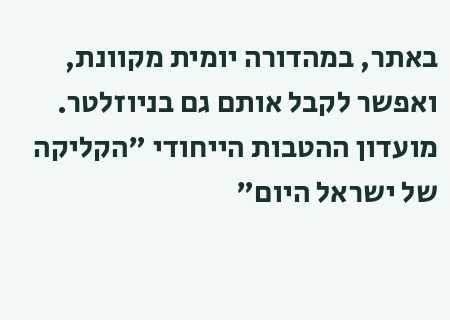באתר, במהדורה יומית מקוונת, ואפשר לקבל אותם גם בניוזלטר. מועדון ההטבות הייחודי "הקליקה של ישראל היום"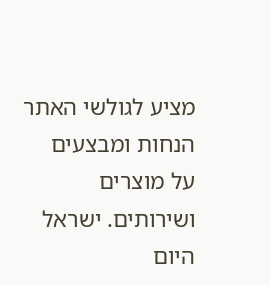מציע לגולשי האתר הנחות ומבצעים על מוצרים ושירותים. ישראל היום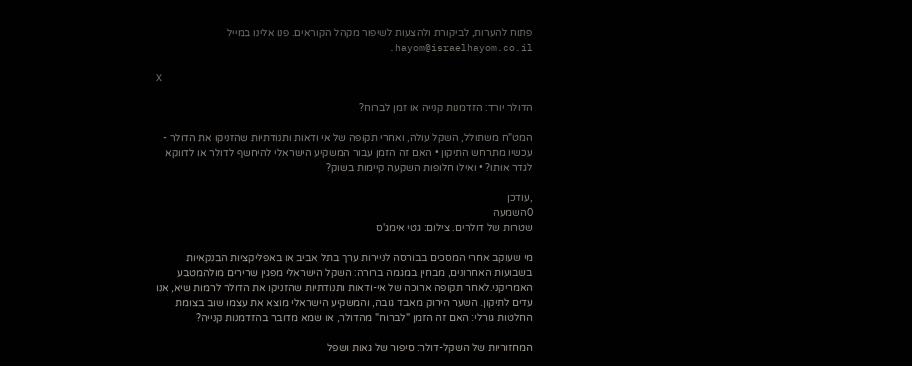פתוח להערות, לביקורת ולהצעות לשיפור מקהל הקוראים. פנו אלינו במייל hayom@israelhayom.co.il.

X

הדולר יורד: הזדמנות קנייה או זמן לברוח?

המט"ח משתולל, השקל עולה, ואחרי תקופה של אי ודאות ותנודתיות שהזניקו את הדולר - עכשיו מתרחש התיקון • האם זה הזמן עבור המשקיע הישראלי להיחשף לדולר או לדווקא לגדר אותו? • ואילו חלופות השקעה קיימות בשוק?

,עודכן
0השמעה
שטרות של דולרים. צילום: גטי אימג'ס

מי שעוקב אחרי המסכים בבורסה לניירות ערך בתל אביב או באפליקציות הבנקאיות בשבועות האחרונים, מבחין במגמה ברורה: השקל הישראלי מפגין שרירים מולהמטבע האמריקני.לאחר תקופה ארוכה של אי-ודאות ותנודתיות שהזניקו את הדולר לרמות שיא, אנו עדים לתיקון. השער הירוק מאבד גובה, והמשקיע הישראלי מוצא את עצמו שוב בצומת החלטות גורלי: האם זה הזמן "לברוח" מהדולר, או שמא מדובר בהזדמנות קנייה?

המחזוריות של השקל-דולר: סיפור של גאות ושפל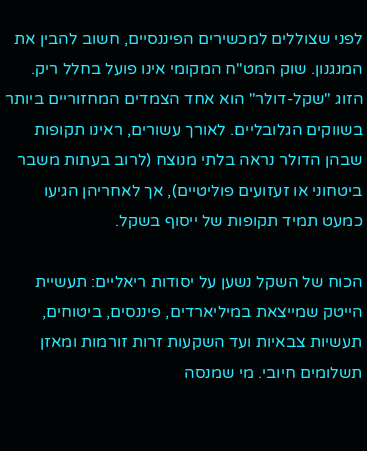לפני שצוללים למכשירים הפיננסיים, חשוב להבין את המנגנון. שוק המט"ח המקומי אינו פועל בחלל ריק. הזוג "שקל-דולר" הוא אחד הצמדים המחזוריים ביותר בשווקים הגלובליים. לאורך עשורים, ראינו תקופות שבהן הדולר נראה בלתי מנוצח (לרוב בעתות משבר ביטחוני או זעזועים פוליטיים), אך לאחריהן הגיעו כמעט תמיד תקופות של ייסוף בשקל.

הכוח של השקל נשען על יסודות ריאליים: תעשיית הייטק שמייצאת במיליארדים, פיננסים, ביטוחים, תעשיות צבאיות ועד השקעות זרות זורמות ומאזן תשלומים חיובי. מי שמנסה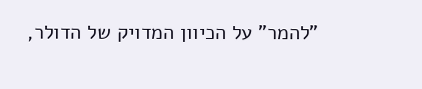"להמר" על הכיוון המדויק של הדולר,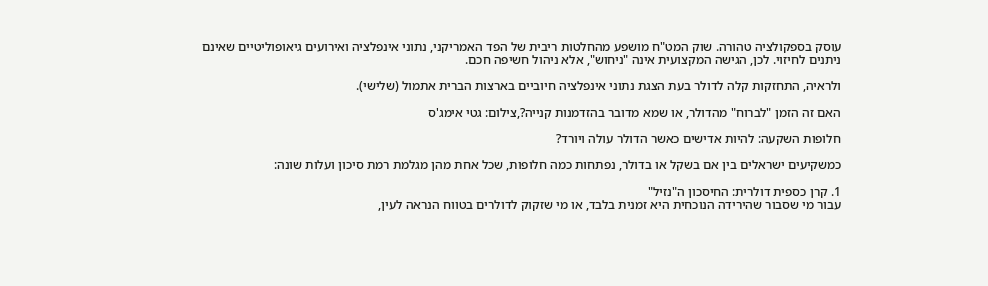עוסק בספקולציה טהורה. שוק המט"ח מושפע מהחלטות ריבית של הפד האמריקני, נתוני אינפלציה ואירועים גיאופוליטיים שאינם ניתנים לחיזוי. לכן, הגישה המקצועית אינה "ניחוש", אלא ניהול חשיפה חכם.

ולראיה, התחזקות קלה לדולר בעת הצגת נתוני אינפלציה חיוביים בארצות הברית אתמול (שלישי).

האם זה הזמן "לברוח" מהדולר, או שמא מדובר בהזדמנות קנייה?,צילום: גטי אימג'ס

חלופות השקעה: להיות אדישים כאשר הדולר עולה ויורד?

כמשקיעים ישראלים בין אם בשקל או בדולר, נפתחות כמה חלופות, שכל אחת מהן מגלמת רמת סיכון ועלות שונה:

1. קרן כספית דולרית: החיסכון ה"נזיל"
עבור מי שסבור שהירידה הנוכחית היא זמנית בלבד, או מי שזקוק לדולרים בטווח הנראה לעין,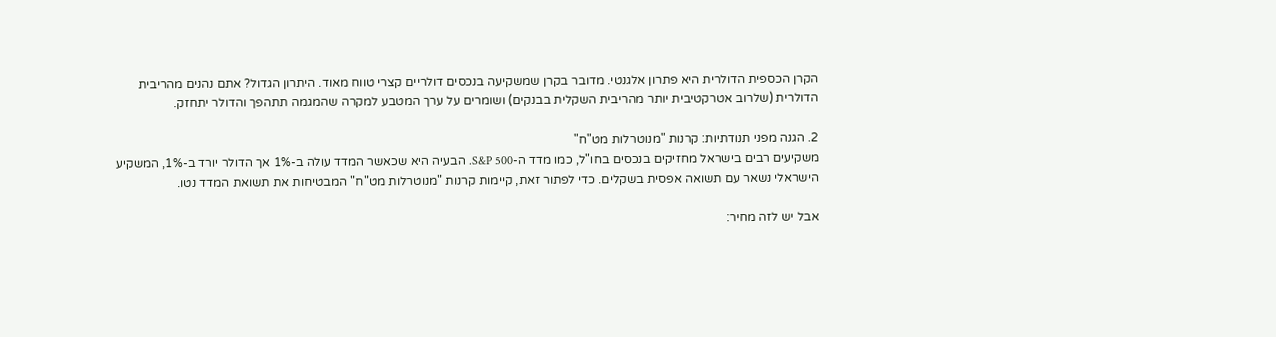הקרן הכספית הדולרית היא פתרון אלגנטי. מדובר בקרן שמשקיעה בנכסים דולריים קצרי טווח מאוד. היתרון הגדול? אתם נהנים מהריבית הדולרית (שלרוב אטרקטיבית יותר מהריבית השקלית בבנקים) ושומרים על ערך המטבע למקרה שהמגמה תתהפך והדולר יתחזק.

2. הגנה מפני תנודתיות: קרנות "מנוטרלות מט"ח"
משקיעים רבים בישראל מחזיקים בנכסים בחו"ל, כמו מדד ה-S&P 500. הבעיה היא שכאשר המדד עולה ב-1% אך הדולר יורד ב-1%, המשקיע הישראלי נשאר עם תשואה אפסית בשקלים. כדי לפתור זאת, קיימות קרנות "מנוטרלות מט"ח" המבטיחות את תשואת המדד נטו.

אבל יש לזה מחיר: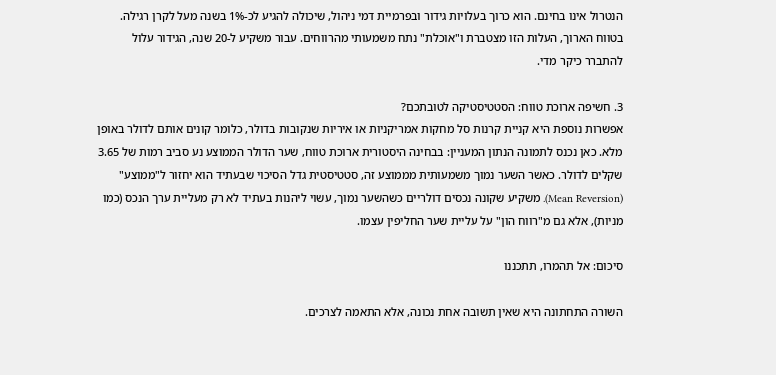הנטרול אינו בחינם. הוא כרוך בעלויות גידור ובפרמיית דמי ניהול, שיכולה להגיע לכ-1% בשנה מעל לקרן רגילה. בטווח הארוך, העלות הזו מצטברת ו"אוכלת" נתח משמעותי מהרווחים. עבור משקיע ל-20 שנה, הגידור עלול להתברר כיקר מדי.

3. חשיפה ארוכת טווח: הסטטיסטיקה לטובתכם?
אפשרות נוספת היא קניית קרנות סל מחקות אמריקניות או איריות שנקובות בדולר, כלומר קונים אותם לדולר באופן מלא. כאן נכנס לתמונה הנתון המעניין: בבחינה היסטורית ארוכת טווח, שער הדולר הממוצע נע סביב רמות של 3.65 שקלים לדולר. כאשר השער נמוך משמעותית מממוצע זה, סטטיסטית גדל הסיכוי שבעתיד הוא יחזור ל"ממוצע" (Mean Reversion). משקיע שקונה נכסים דולריים כשהשער נמוך, עשוי ליהנות בעתיד לא רק מעליית ערך הנכס (כמו מניות), אלא גם מ"רווח הון" על עליית שער החליפין עצמו.

סיכום: אל תהמרו, תתכננו

השורה התחתונה היא שאין תשובה אחת נכונה, אלא התאמה לצרכים.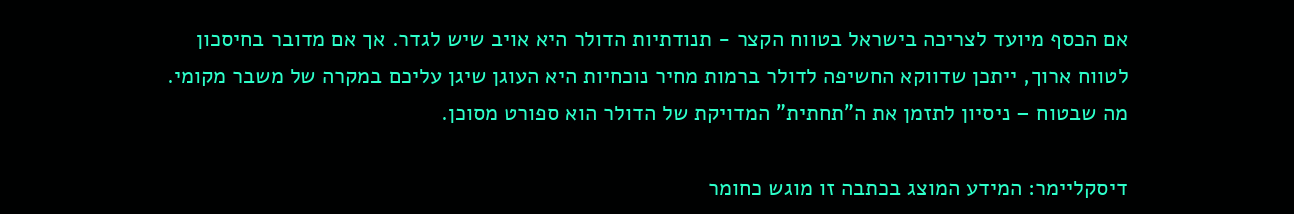אם הכסף מיועד לצריכה בישראל בטווח הקצר - תנודתיות הדולר היא אויב שיש לגדר. אך אם מדובר בחיסכון לטווח ארוך, ייתכן שדווקא החשיפה לדולר ברמות מחיר נוכחיות היא העוגן שיגן עליכם במקרה של משבר מקומי. מה שבטוח – ניסיון לתזמן את ה"תחתית" המדויקת של הדולר הוא ספורט מסוכן.

דיסקליימר: המידע המוצג בכתבה זו מוגש כחומר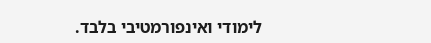לימודי ואינפורמטיבי בלבד.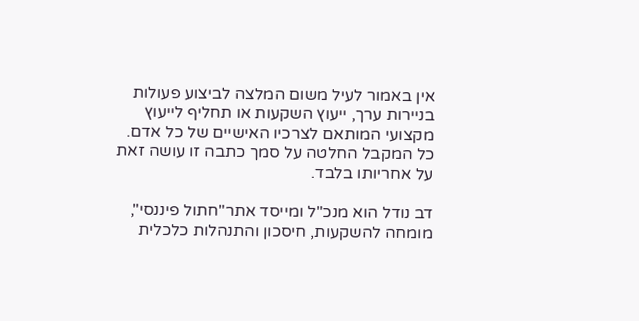אין באמור לעיל משום המלצה לביצוע פעולות בניירות ערך, ייעוץ השקעות או תחליף לייעוץ מקצועי המותאם לצרכיו האישיים של כל אדם. כל המקבל החלטה על סמך כתבה זו עושה זאת על אחריותו בלבד.

דב נודל הוא מנכ"ל ומייסד אתר"חתול פיננסי", מומחה להשקעות, חיסכון והתנהלות כלכלית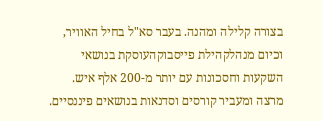בצורה קלילה ומהנה. בעבר סא"ל בחיל האוויר, וכיום מנהלקהילת פייסבוקהעוסקת בנושאי השקעות וחסכונות עם יותר מ-200 אלף איש. מרצה ומעביר קורסים וסדנאות בנושאים פיננסיים.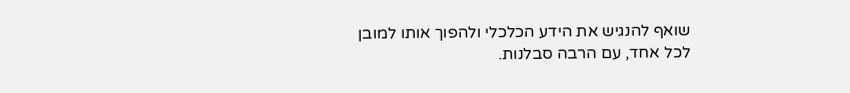שואף להנגיש את הידע הכלכלי ולהפוך אותו למובן לכל אחד, עם הרבה סבלנות.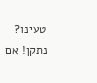טעינו? נתקן! אם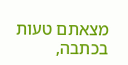מצאתם טעות בכתבה,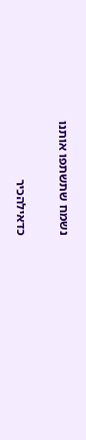נשמח שתשתפו אותנו

כדאילהכיר